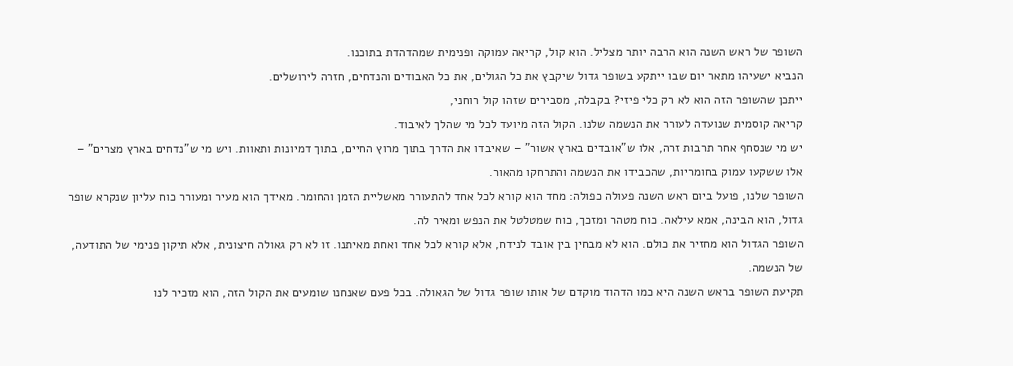השופר של ראש השנה הוא הרבה יותר מצליל. הוא קול, קריאה עמוקה ופנימית שמהדהדת בתוכנו.
הנביא ישעיהו מתאר יום שבו ייתקע בשופר גדול שיקבץ את כל הגולים, את כל האבודים והנדחים, חזרה לירושלים.
ייתכן שהשופר הזה הוא לא רק כלי פיזי? בקבלה, מסבירים שזהו קול רוחני,
קריאה קוסמית שנועדה לעורר את הנשמה שלנו. הקול הזה מיועד לכל מי שהלך לאיבוד.
יש מי שנסחף אחר תרבות זרה, אלו ש"אובדים בארץ אשור" – שאיבדו את הדרך בתוך מרוץ החיים, בתוך דמיונות ותאוות. ויש מי ש"נדחים בארץ מצרים" – אלו ששקעו עמוק בחומריות, שהכבידו את הנשמה והתרחקו מהאור.
השופר שלנו, פועל ביום ראש השנה פעולה כפולה: מחד הוא קורא לכל אחד להתעורר מאשליית הזמן והחומר. מאידך הוא מעיר ומעורר כוח עליון שנקרא שופר גדול, הוא הבינה, אמא עילאה. כוח מטהר ומזכך, כוח שמטלטל את הנפש ומאיר לה.
השופר הגדול הוא מחזיר את כולם. הוא לא מבחין בין אובד לנידח, אלא קורא לכל אחד ואחת מאיתנו. זו לא רק גאולה חיצונית, אלא תיקון פנימי של התודעה, של הנשמה.
תקיעת השופר בראש השנה היא כמו הדהוד מוקדם של אותו שופר גדול של הגאולה. בכל פעם שאנחנו שומעים את הקול הזה, הוא מזכיר לנו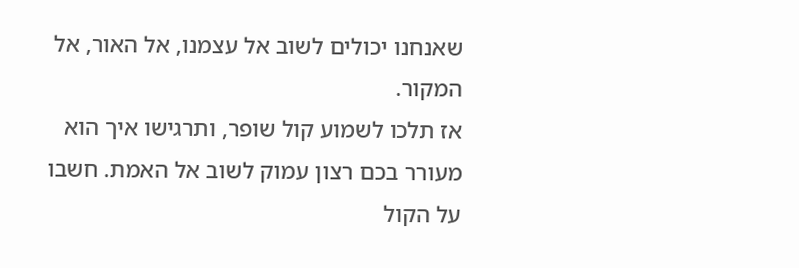שאנחנו יכולים לשוב אל עצמנו, אל האור, אל המקור.
אז תלכו לשמוע קול שופר, ותרגישו איך הוא מעורר בכם רצון עמוק לשוב אל האמת. חשבו על הקול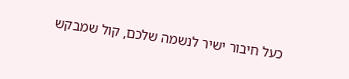כעל חיבור ישיר לנשמה שלכם, קול שמבקש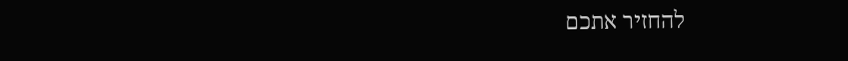להחזיר אתכם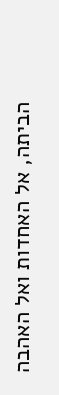הביתה, אל האחדות ואל האהבה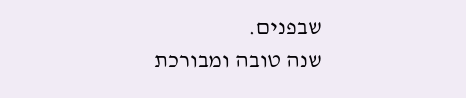שבפנים.
שנה טובה ומבורכת